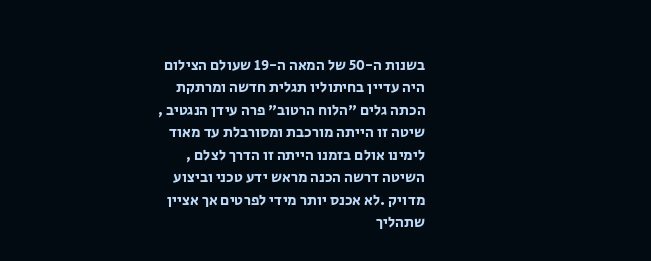בשנות ה-50 של המאה ה-19 שעולם הצילום היה עדיין בחיתוליו תגלית חדשה ומרתקת הכתה גלים "הלוח הרטוב" פרה עידן הנגטיב , שיטה זו הייתה מורכבת ומסורבלת עד מאוד לימינו אולם בזמנו הייתה זו הדרך לצלם , השיטה דרשה הכנה מראש ידע טכני וביצוע מדויק .לא אכנס יותר מידי לפרטים אך אציין שתהליך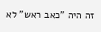זה היה "כאב ראש" לא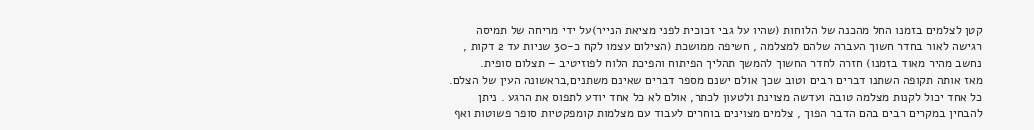קטן לצלמים בזמנו החל מהכנה של הלוחות (שהיו על גבי זכוכית לפני מציאת הנייר)על ידי מריחה של תמיסה רגישה לאור בחדר חשוך העברה שלהם למצלמה , חשיפה ממושכת (הצילום עצמו לקח כ-30 שניות עד 2 דקות , נחשב מהיר מאוד בזמנו) חזרה לחדר החשוך להמשך תהליך הפיתוח והפיכת הלוח לפוזיטיב – תצלום סופית.
מאז אותה תקופה השתנו דברים רבים וטוב שכך אולם ישנם מספר דברים שאינם משתנים,בראשונה העין של הצלם. כל אחד יכול לקנות מצלמה טובה ועדשה מצוינת ולטעון לכתר, אולם לא כל אחד יודע לתפוס את הרגע . ניתן להבחין במקרים רבים בהם הדבר הפוך , צלמים מצוינים בוחרים לעבוד עם מצלמות קומפקטיות סופר פשוטות ואף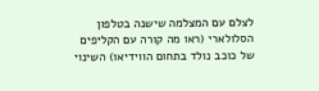לצלם עם המצלמה שישנה בטלפון הסלולארי (ראו מה קורה עם הקליפים של כוכב נולד בתחום הווידיאו) השינוי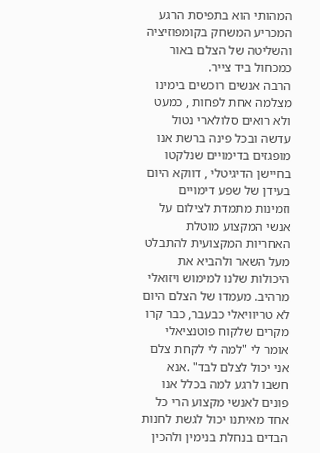המהותי הוא בתפיסת הרגע המכריע המשחק בקומפוזיציה והשליטה של הצלם באור כמכחול ביד צייר.
הרבה אנשים רוכשים בימינו מצלמה אחת לפחות , כמעט ולא רואים סלולארי נטול עדשה ובכל פינה ברשת אנו מופגזים בדימויים שנלקטו בחיישן הדיגיטלי , דווקא היום בעידן של שפע דימויים וזמינות מתמדת לצילום על אנשי המקצוע מוטלת האחריות המקצועית להתבלט מעל השאר ולהביא את היכולות שלנו למימוש ויזואלי מרהיב. מעמדו של הצלם היום לא טריוויאלי כבעבר, כבר קרו מקרים שלקוח פוטנציאלי אומר לי "למה לי לקחת צלם אני יכול לצלם לבד" .אנא חשבו לרגע למה בכלל אנו פונים לאנשי מקצוע הרי כל אחד מאיתנו יכול לגשת לחנות הבדים בנחלת בנימין ולהכין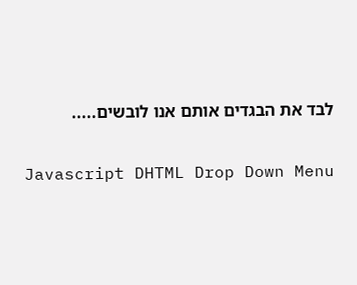לבד את הבגדים אותם אנו לובשים.....

Javascript DHTML Drop Down Menu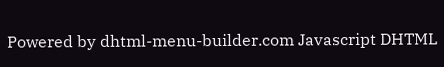Powered by dhtml-menu-builder.com Javascript DHTML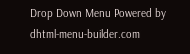Drop Down Menu Powered by dhtml-menu-builder.com